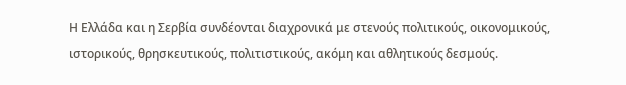Η Ελλάδα και η Σερβία συνδέονται διαχρονικά με στενούς πολιτικούς, οικονομικούς, ιστορικούς, θρησκευτικούς, πολιτιστικούς, ακόμη και αθλητικούς δεσμούς.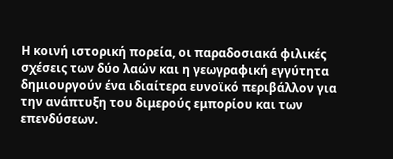Η κοινή ιστορική πορεία, οι παραδοσιακά φιλικές σχέσεις των δύο λαών και η γεωγραφική εγγύτητα δημιουργούν ένα ιδιαίτερα ευνοϊκό περιβάλλον για την ανάπτυξη του διμερούς εμπορίου και των επενδύσεων.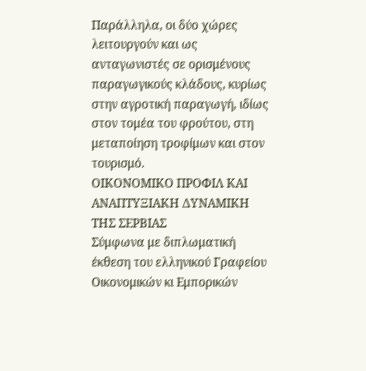Παράλληλα, οι δύο χώρες λειτουργούν και ως ανταγωνιστές σε ορισμένους παραγωγικούς κλάδους, κυρίως στην αγροτική παραγωγή, ιδίως στον τομέα του φρούτου, στη μεταποίηση τροφίμων και στον τουρισμό.
ΟΙΚΟΝΟΜΙΚΟ ΠΡΟΦΙΛ ΚΑΙ ΑΝΑΠΤΥΞΙΑΚΗ ΔΥΝΑΜΙΚΗ ΤΗΣ ΣΕΡΒΙΑΣ
Σύμφωνα με διπλωματική έκθεση του ελληνικού Γραφείου Οικονομικών κι Εμπορικών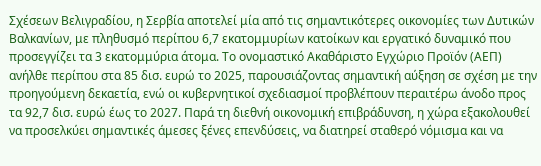Σχέσεων Βελιγραδίου, η Σερβία αποτελεί μία από τις σημαντικότερες οικονομίες των Δυτικών Βαλκανίων, με πληθυσμό περίπου 6,7 εκατομμυρίων κατοίκων και εργατικό δυναμικό που προσεγγίζει τα 3 εκατομμύρια άτομα. Το ονομαστικό Ακαθάριστο Εγχώριο Προϊόν (ΑΕΠ) ανήλθε περίπου στα 85 δισ. ευρώ το 2025, παρουσιάζοντας σημαντική αύξηση σε σχέση με την προηγούμενη δεκαετία, ενώ οι κυβερνητικοί σχεδιασμοί προβλέπουν περαιτέρω άνοδο προς τα 92,7 δισ. ευρώ έως το 2027. Παρά τη διεθνή οικονομική επιβράδυνση, η χώρα εξακολουθεί να προσελκύει σημαντικές άμεσες ξένες επενδύσεις, να διατηρεί σταθερό νόμισμα και να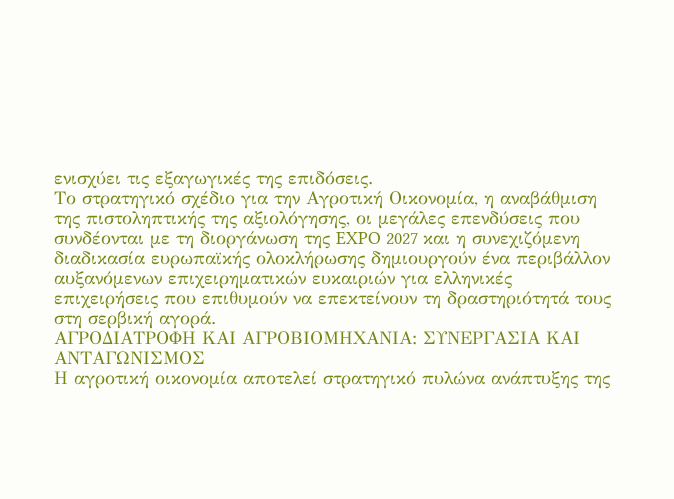ενισχύει τις εξαγωγικές της επιδόσεις.
Το στρατηγικό σχέδιο για την Αγροτική Οικονομία, η αναβάθμιση της πιστοληπτικής της αξιολόγησης, οι μεγάλες επενδύσεις που συνδέονται με τη διοργάνωση της EXPO 2027 και η συνεχιζόμενη διαδικασία ευρωπαϊκής ολοκλήρωσης δημιουργούν ένα περιβάλλον αυξανόμενων επιχειρηματικών ευκαιριών για ελληνικές επιχειρήσεις που επιθυμούν να επεκτείνουν τη δραστηριότητά τους στη σερβική αγορά.
ΑΓΡΟΔΙΑΤΡΟΦΗ ΚΑΙ ΑΓΡΟΒΙΟΜΗΧΑΝΙΑ: ΣΥΝΕΡΓΑΣΙΑ ΚΑΙ ΑΝΤΑΓΩΝΙΣΜΟΣ
Η αγροτική οικονομία αποτελεί στρατηγικό πυλώνα ανάπτυξης της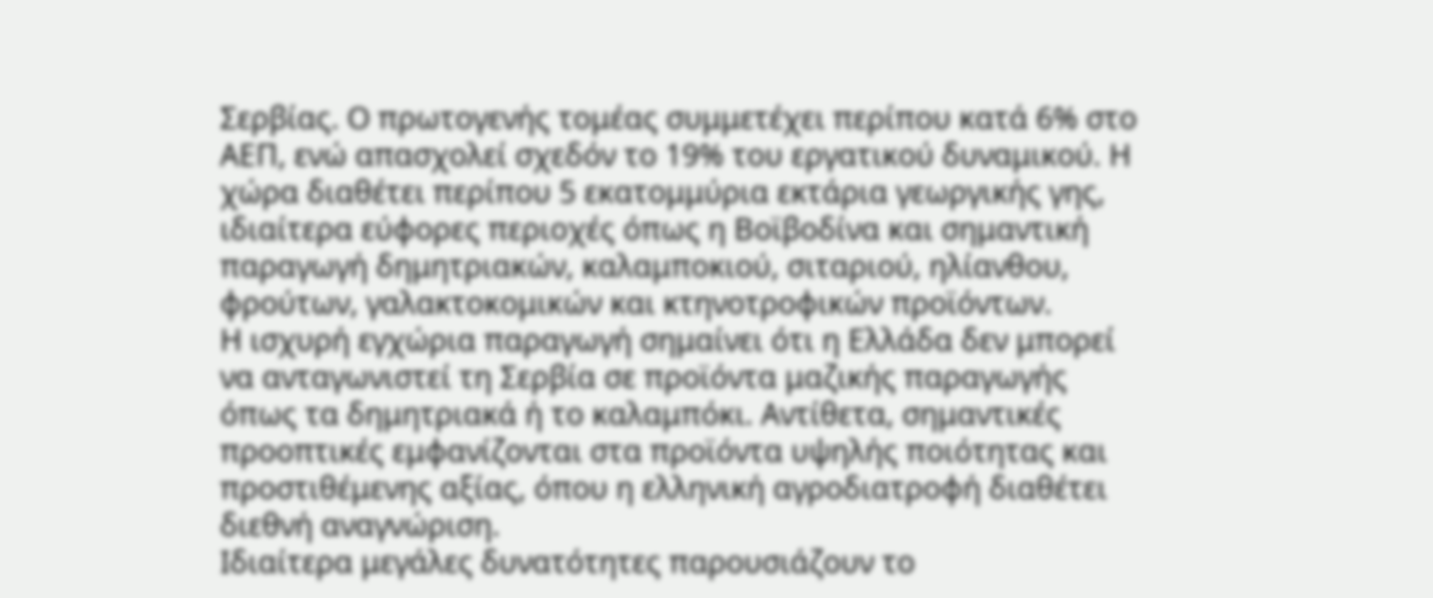Σερβίας. Ο πρωτογενής τομέας συμμετέχει περίπου κατά 6% στο ΑΕΠ, ενώ απασχολεί σχεδόν το 19% του εργατικού δυναμικού. Η χώρα διαθέτει περίπου 5 εκατομμύρια εκτάρια γεωργικής γης, ιδιαίτερα εύφορες περιοχές όπως η Βοϊβοδίνα και σημαντική παραγωγή δημητριακών, καλαμποκιού, σιταριού, ηλίανθου, φρούτων, γαλακτοκομικών και κτηνοτροφικών προϊόντων.
Η ισχυρή εγχώρια παραγωγή σημαίνει ότι η Ελλάδα δεν μπορεί να ανταγωνιστεί τη Σερβία σε προϊόντα μαζικής παραγωγής όπως τα δημητριακά ή το καλαμπόκι. Αντίθετα, σημαντικές προοπτικές εμφανίζονται στα προϊόντα υψηλής ποιότητας και προστιθέμενης αξίας, όπου η ελληνική αγροδιατροφή διαθέτει διεθνή αναγνώριση.
Ιδιαίτερα μεγάλες δυνατότητες παρουσιάζουν το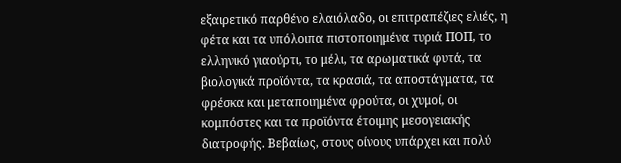εξαιρετικό παρθένο ελαιόλαδο, οι επιτραπέζιες ελιές, η φέτα και τα υπόλοιπα πιστοποιημένα τυριά ΠΟΠ, το ελληνικό γιαούρτι, το μέλι, τα αρωματικά φυτά, τα βιολογικά προϊόντα, τα κρασιά, τα αποστάγματα, τα φρέσκα και μεταποιημένα φρούτα, οι χυμοί, οι κομπόστες και τα προϊόντα έτοιμης μεσογειακής διατροφής. Βεβαίως, στους οίνους υπάρχει και πολύ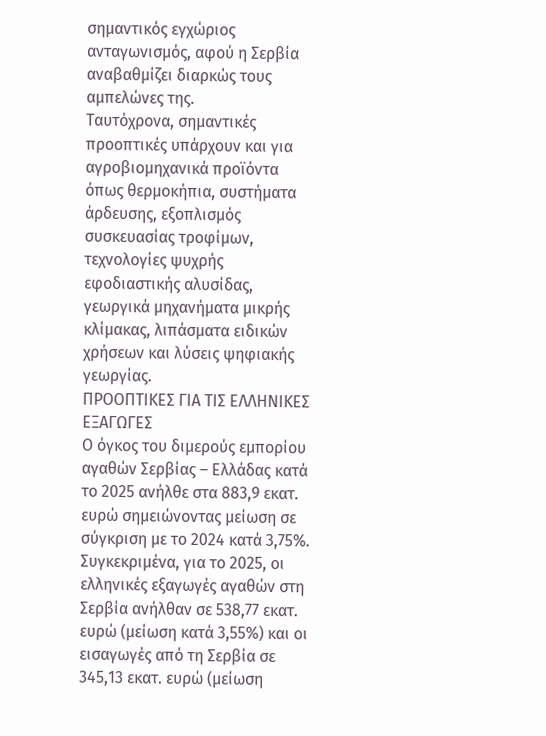σημαντικός εγχώριος ανταγωνισμός, αφού η Σερβία αναβαθμίζει διαρκώς τους αμπελώνες της.
Ταυτόχρονα, σημαντικές προοπτικές υπάρχουν και για αγροβιομηχανικά προϊόντα όπως θερμοκήπια, συστήματα άρδευσης, εξοπλισμός συσκευασίας τροφίμων, τεχνολογίες ψυχρής εφοδιαστικής αλυσίδας, γεωργικά μηχανήματα μικρής κλίμακας, λιπάσματα ειδικών χρήσεων και λύσεις ψηφιακής γεωργίας.
ΠΡΟΟΠΤΙΚΕΣ ΓΙΑ ΤΙΣ ΕΛΛΗΝΙΚΕΣ ΕΞΑΓΩΓΕΣ
Ο όγκος του διμερούς εμπορίου αγαθών Σερβίας – Ελλάδας κατά το 2025 ανήλθε στα 883,9 εκατ. ευρώ σημειώνοντας μείωση σε σύγκριση με το 2024 κατά 3,75%. Συγκεκριμένα, για το 2025, οι ελληνικές εξαγωγές αγαθών στη Σερβία ανήλθαν σε 538,77 εκατ. ευρώ (μείωση κατά 3,55%) και οι εισαγωγές από τη Σερβία σε 345,13 εκατ. ευρώ (μείωση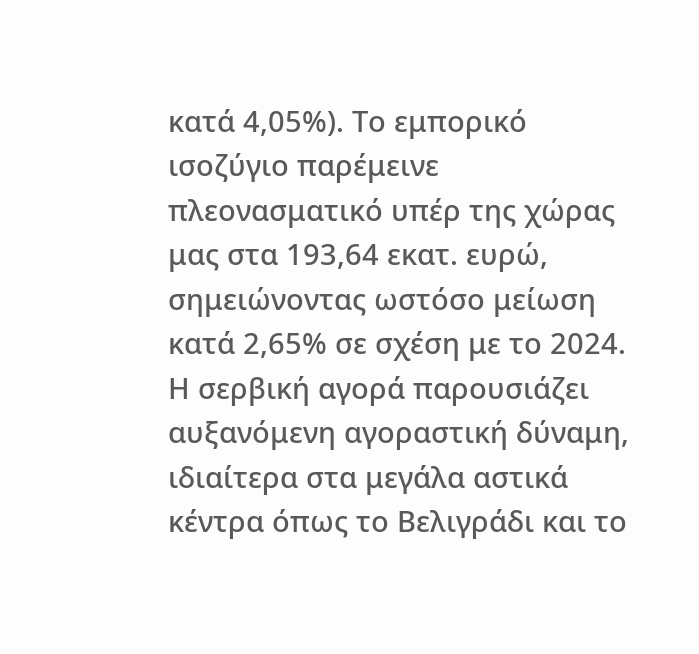κατά 4,05%). Το εμπορικό ισοζύγιο παρέμεινε πλεονασματικό υπέρ της χώρας μας στα 193,64 εκατ. ευρώ, σημειώνοντας ωστόσο μείωση κατά 2,65% σε σχέση με το 2024.
Η σερβική αγορά παρουσιάζει αυξανόμενη αγοραστική δύναμη, ιδιαίτερα στα μεγάλα αστικά κέντρα όπως το Βελιγράδι και το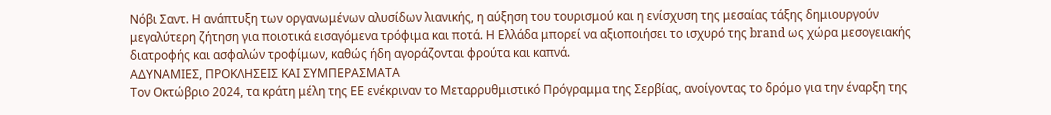Νόβι Σαντ. Η ανάπτυξη των οργανωμένων αλυσίδων λιανικής, η αύξηση του τουρισμού και η ενίσχυση της μεσαίας τάξης δημιουργούν μεγαλύτερη ζήτηση για ποιοτικά εισαγόμενα τρόφιμα και ποτά. Η Ελλάδα μπορεί να αξιοποιήσει το ισχυρό της brand ως χώρα μεσογειακής διατροφής και ασφαλών τροφίμων, καθώς ήδη αγοράζονται φρούτα και καπνά.
ΑΔΥΝΑΜΙΕΣ, ΠΡΟΚΛΗΣΕΙΣ ΚΑΙ ΣΥΜΠΕΡΑΣΜΑΤΑ
Τον Οκτώβριο 2024, τα κράτη μέλη της ΕΕ ενέκριναν το Μεταρρυθμιστικό Πρόγραμμα της Σερβίας, ανοίγοντας το δρόμο για την έναρξη της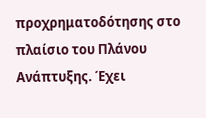προχρηματοδότησης στο πλαίσιο του Πλάνου Ανάπτυξης. Έχει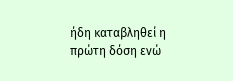ήδη καταβληθεί η πρώτη δόση ενώ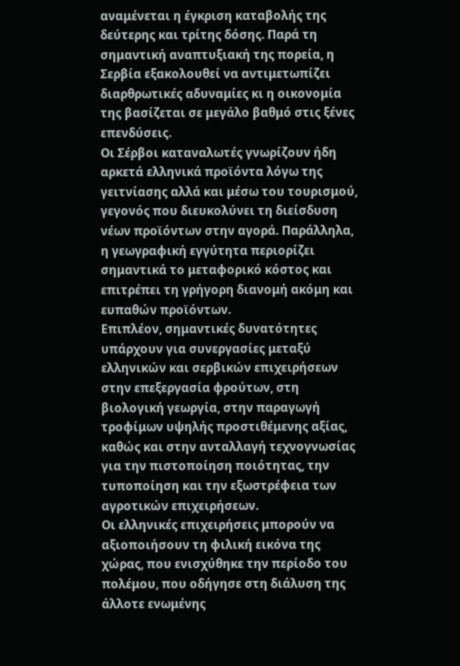αναμένεται η έγκριση καταβολής της δεύτερης και τρίτης δόσης. Παρά τη σημαντική αναπτυξιακή της πορεία, η Σερβία εξακολουθεί να αντιμετωπίζει διαρθρωτικές αδυναμίες κι η οικονομία της βασίζεται σε μεγάλο βαθμό στις ξένες επενδύσεις.
Οι Σέρβοι καταναλωτές γνωρίζουν ήδη αρκετά ελληνικά προϊόντα λόγω της γειτνίασης αλλά και μέσω του τουρισμού, γεγονός που διευκολύνει τη διείσδυση νέων προϊόντων στην αγορά. Παράλληλα, η γεωγραφική εγγύτητα περιορίζει σημαντικά το μεταφορικό κόστος και επιτρέπει τη γρήγορη διανομή ακόμη και ευπαθών προϊόντων.
Επιπλέον, σημαντικές δυνατότητες υπάρχουν για συνεργασίες μεταξύ ελληνικών και σερβικών επιχειρήσεων στην επεξεργασία φρούτων, στη βιολογική γεωργία, στην παραγωγή τροφίμων υψηλής προστιθέμενης αξίας, καθώς και στην ανταλλαγή τεχνογνωσίας για την πιστοποίηση ποιότητας, την τυποποίηση και την εξωστρέφεια των αγροτικών επιχειρήσεων.
Οι ελληνικές επιχειρήσεις μπορούν να αξιοποιήσουν τη φιλική εικόνα της χώρας, που ενισχύθηκε την περίοδο του πολέμου, που οδήγησε στη διάλυση της άλλοτε ενωμένης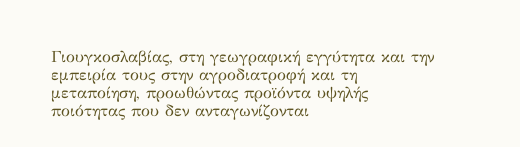Γιουγκοσλαβίας, στη γεωγραφική εγγύτητα και την εμπειρία τους στην αγροδιατροφή και τη μεταποίηση, προωθώντας προϊόντα υψηλής ποιότητας που δεν ανταγωνίζονται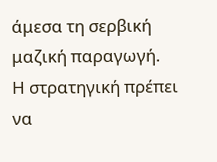άμεσα τη σερβική μαζική παραγωγή.
Η στρατηγική πρέπει να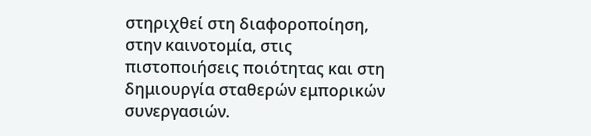στηριχθεί στη διαφοροποίηση, στην καινοτομία, στις πιστοποιήσεις ποιότητας και στη δημιουργία σταθερών εμπορικών συνεργασιών.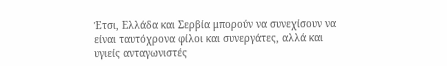Έτσι, Ελλάδα και Σερβία μπορούν να συνεχίσουν να είναι ταυτόχρονα φίλοι και συνεργάτες, αλλά και υγιείς ανταγωνιστές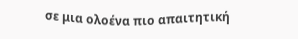σε μια ολοένα πιο απαιτητική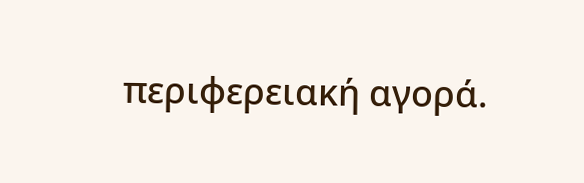περιφερειακή αγορά.